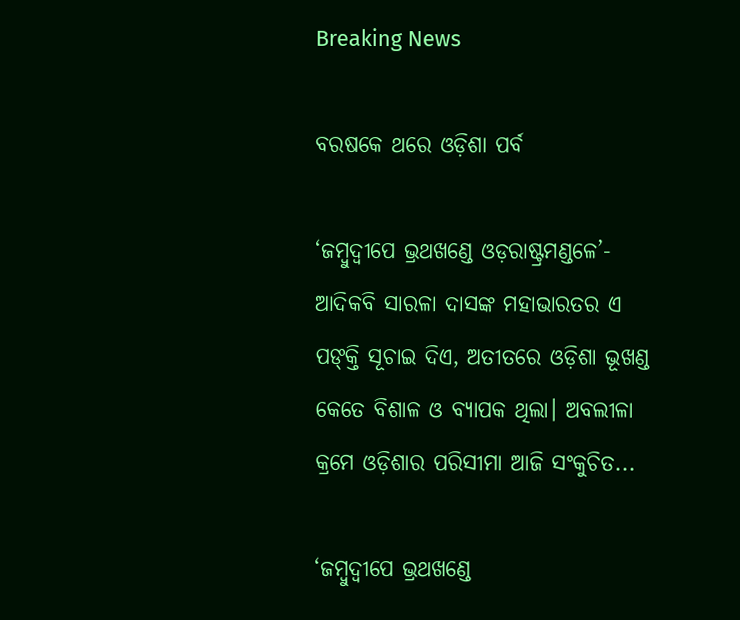Breaking News

ବରଷକେ ଥରେ ଓଡ଼ିଶା ପର୍ବ

‘ଜମ୍ବୁଦ୍ୱୀପେ ଭ୍ରଥଖଣ୍ଡେ ଓଡ଼ରାଷ୍ଟ୍ରମଣ୍ଡଳେ’- ଆଦିକବି ସାରଳା ଦାସଙ୍କ ମହାଭାରତର ଏ ପଙ୍‌କ୍ତି ସୂଚାଇ ଦିଏ, ଅତୀତରେ ଓଡ଼ିଶା ଭୂଖଣ୍ଡ କେତେ ବିଶାଳ ଓ ବ୍ୟାପକ ଥିଲା। ଅବଲୀଳା କ୍ରମେ ଓଡ଼ିଶାର ପରିସୀମା ଆଜି ସଂକୁଚିତ...

‘ଜମ୍ବୁଦ୍ୱୀପେ ଭ୍ରଥଖଣ୍ଡେ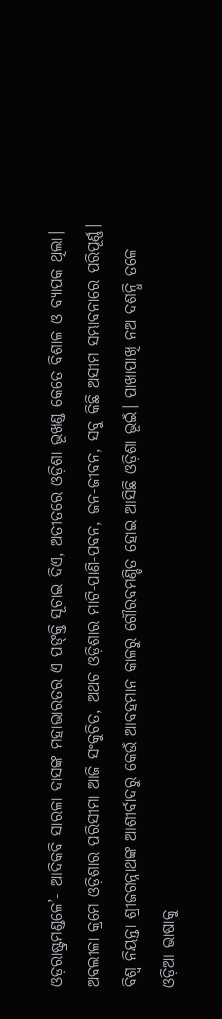ଓଡ଼ରାଷ୍ଟ୍ରମଣ୍ଡଳେ’- ଆଦିକବି ସାରଳା ଦାସଙ୍କ ମହାଭାରତର ଏ ପଙ୍‌କ୍ତି ସୂଚାଇ ଦିଏ, ଅତୀତରେ ଓଡ଼ିଶା ଭୂଖଣ୍ଡ କେତେ ବିଶାଳ ଓ ବ୍ୟାପକ ଥିଲା। ଅବଲୀଳା କ୍ରମେ ଓଡ଼ିଶାର ପରିସୀମା ଆଜି ସଂକୁଚିତ, ଅଥଚ ଓଡ଼ିଶାର ମାଟି-ପାଣି-ପବନ, ଜନ-ଜୀବନ, ସବୁ କିଛି ଅସୀମ ସମ୍ଭାବନାରେ ପରିପୂର୍ଣ୍ଣ। ବିଶ୍ୱ ନିୟନ୍ତା ଶ୍ରୀଜଗନ୍ନାଥଙ୍କ ଆଶୀର୍ବାଦରୁ କେଉଁ ଆବହମାନ କାଳରୁ ଗୌରବମଣ୍ଡିତ ହୋଇ ଆସିଛି ଓଡ଼ିଶା ଭୂଇଁ। ପାଖାପାଖି ନଅ ଦଶନ୍ଧି ତଳେ ଓଡ଼ିଆ ଭାଷାକୁ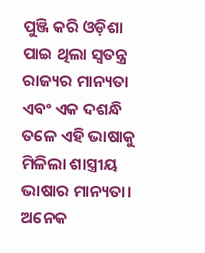ପୁଞ୍ଜି କରି ଓଡ଼ିଶା ପାଇ ଥିଲା ସ୍ୱତନ୍ତ୍ର ରାଜ୍ୟର ମାନ୍ୟତା ଏବଂ ଏକ ଦଶନ୍ଧି ତଳେ ଏହି ଭାଷାକୁ ମିଳିଲା ଶାସ୍ତ୍ରୀୟ ଭାଷାର ମାନ୍ୟତା। ଅନେକ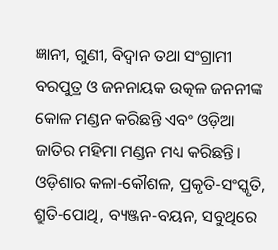ଜ୍ଞାନୀ, ଗୁଣୀ, ବିଦ୍ୱାନ ତଥା ସଂଗ୍ରାମୀ ବରପୁତ୍ର ଓ ଜନନାୟକ ଉତ୍କଳ ଜନନୀଙ୍କ କୋଳ ମଣ୍ଡନ କରିଛନ୍ତି ଏବଂ ଓଡ଼ିଆ ଜାତିର ମହିମା ମଣ୍ଡନ ମଧ୍ୟ କରିଛନ୍ତି। ଓଡ଼ିଶାର କଳା-କୌଶଳ, ପ୍ରକୃତି-ସଂସ୍କୃତି, ଶ୍ରୁତି-ପୋଥି, ବ୍ୟଞ୍ଜନ-ବୟନ, ସବୁଥିରେ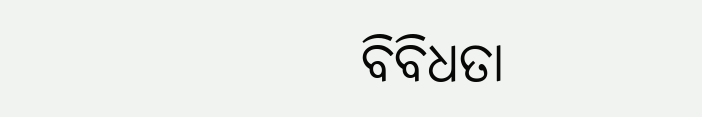ବିବିଧତା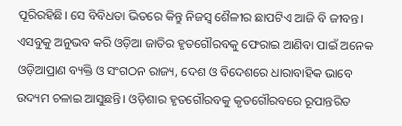ପୂରିରହିଛି। ସେ ବିବିଧତା ଭିତରେ କିନ୍ତୁ ନିଜସ୍ୱ ଶୈଳୀର ଛାପଟିଏ ଆଜି ବି ଜୀବନ୍ତ। ଏସବୁକୁ ଅନୁଭବ କରି ଓଡ଼ିଆ ଜାତିର ହୃତଗୌରବକୁ ଫେରାଇ ଆଣିବା ପାଇଁ ଅନେକ ଓଡ଼ିଆପ୍ରାଣ ବ୍ୟକ୍ତି ଓ ସଂଗଠନ ରାଜ୍ୟ, ଦେଶ ଓ ବିଦେଶରେ ଧାରାବାହିକ ଭାବେ ଉଦ୍ୟମ ଚଳାଇ ଆସୁଛନ୍ତି। ଓଡ଼ିଶାର ହୃତଗୌରବକୁ କୃତଗୌରବରେ ରୂପାନ୍ତରିତ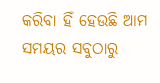କରିବା ହିଁ ହେଉଛି ଆମ ସମୟର ସବୁଠାରୁ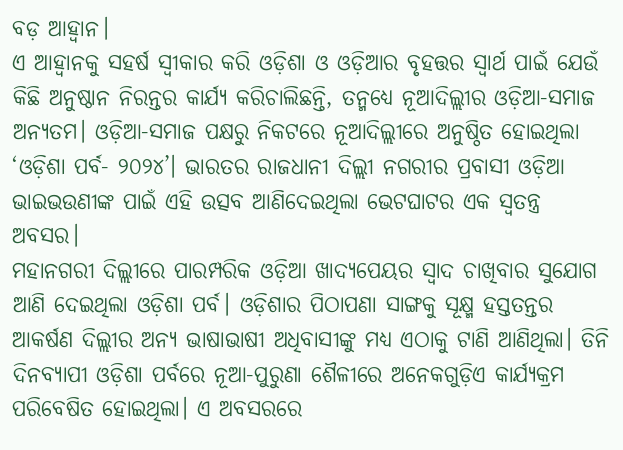ବଡ଼ ଆହ୍ୱାନ।
ଏ ଆହ୍ୱାନକୁ ସହର୍ଷ ସ୍ୱୀକାର କରି ଓଡ଼ିଶା ଓ ଓଡ଼ିଆର ବୃହତ୍ତର ସ୍ୱାର୍ଥ ପାଇଁ ଯେଉଁ କିଛି ଅନୁଷ୍ଠାନ ନିରନ୍ତର କାର୍ଯ୍ୟ କରିଚାଲିଛନ୍ତି, ତନ୍ମଧ୍ୟେ ନୂଆଦିଲ୍ଲୀର ଓଡ଼ିଆ-ସମାଜ ଅନ୍ୟତମ। ଓଡ଼ିଆ-ସମାଜ ପକ୍ଷରୁ ନିକଟରେ ନୂଆଦିଲ୍ଲୀରେ ଅନୁଷ୍ଠିତ ହୋଇଥିଲା ‘ଓଡ଼ିଶା ପର୍ବ- ୨୦୨୪’। ଭାରତର ରାଜଧାନୀ ଦିଲ୍ଲୀ ନଗରୀର ପ୍ରବାସୀ ଓଡ଼ିଆ ଭାଇଭଉଣୀଙ୍କ ପାଇଁ ଏହି ଉତ୍ସବ ଆଣିଦେଇଥିଲା ଭେଟଘାଟର ଏକ ସ୍ୱତନ୍ତ୍ର ଅବସର।
ମହାନଗରୀ ଦିଲ୍ଲୀରେ ପାରମ୍ପରିକ ଓଡ଼ିଆ ଖାଦ୍ୟପେୟର ସ୍ୱାଦ ଚାଖିବାର ସୁଯୋଗ ଆଣି ଦେଇଥିଲା ଓଡ଼ିଶା ପର୍ବ। ଓଡ଼ିଶାର ପିଠାପଣା ସାଙ୍ଗକୁ ସୂକ୍ଷ୍ମ ହସ୍ତତନ୍ତର ଆକର୍ଷଣ ଦିଲ୍ଲୀର ଅନ୍ୟ ଭାଷାଭାଷୀ ଅଧିବାସୀଙ୍କୁ ମଧ୍ୟ ଏଠାକୁ ଟାଣି ଆଣିଥିଲା। ତିନି ଦିନବ୍ୟାପୀ ଓଡ଼ିଶା ପର୍ବରେ ନୂଆ-ପୁରୁଣା ଶୈଳୀରେ ଅନେକଗୁଡ଼ିଏ କାର୍ଯ୍ୟକ୍ରମ ପରିବେଷିତ ହୋଇଥିଲା। ଏ ଅବସରରେ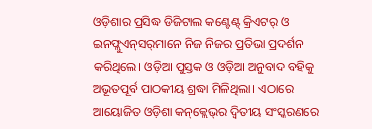ଓଡ଼ିଶାର ପ୍ରସିଦ୍ଧ ଡିଜିଟାଲ କଣ୍ଟେଣ୍ଟ୍ କ୍ରିଏଟର୍ ଓ ଇନଫ୍ଲୁଏନ୍‌ସର୍‌ମାନେ ନିଜ ନିଜର ପ୍ରତିଭା ପ୍ରଦର୍ଶନ କରିଥିଲେ। ଓଡ଼ିଆ ପୁସ୍ତକ ଓ ଓଡ଼ିଆ ଅନୁବାଦ ବହିକୁ ଅଭୂତପୂର୍ବ ପାଠକୀୟ ଶ୍ରଦ୍ଧା ମିଳିଥିଲା। ଏଠାରେ ଆୟୋଜିତ ଓଡ଼ିଶା କନ୍‌କ୍ଲେଭ୍‌ର ଦ୍ୱିତୀୟ ସଂସ୍କରଣରେ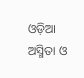ଓଡ଼ିଆ ଅସ୍ମିତା ଓ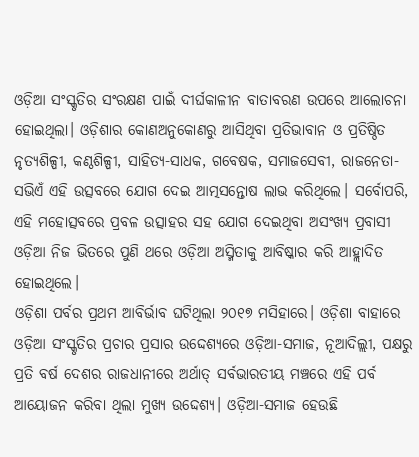ଓଡ଼ିଆ ସଂସ୍କୃତିର ସଂରକ୍ଷଣ ପାଇଁ ଦୀର୍ଘକାଳୀନ ବାତାବରଣ ଉପରେ ଆଲୋଚନା ହୋଇଥିଲା। ଓଡ଼ିଶାର କୋଣଅନୁକୋଣରୁ ଆସିଥିବା ପ୍ରତିଭାବାନ ଓ ପ୍ରତିଷ୍ଠିତ ନୃତ୍ୟଶିଳ୍ପୀ, କଣ୍ଠଶିଳ୍ପୀ, ସାହିତ୍ୟ-ସାଧକ, ଗବେଷକ, ସମାଜସେବୀ, ରାଜନେତା- ସଭିଏଁ ଏହି ଉତ୍ସବରେ ଯୋଗ ଦେଇ ଆତ୍ମସନ୍ତୋଷ ଲାଭ କରିଥିଲେ। ସର୍ବୋପରି, ଏହି ମହୋତ୍ସବରେ ପ୍ରବଳ ଉତ୍ସାହର ସହ ଯୋଗ ଦେଇଥିବା ଅସଂଖ୍ୟ ପ୍ରବାସୀ ଓଡ଼ିଆ ନିଜ ଭିତରେ ପୁଣି ଥରେ ଓଡ଼ିଆ ଅସ୍ମିତାକୁ ଆବିଷ୍କାର କରି ଆହ୍ଲାଦିତ ହୋଇଥିଲେ।
ଓଡ଼ିଶା ପର୍ବର ପ୍ରଥମ ଆ‌ବିର୍ଭାବ ଘଟିଥିଲା ୨୦୧୭ ମସିହାରେ। ଓଡ଼ିଶା ବାହାରେ ଓଡ଼ିଆ ସଂସ୍କୃତିର ପ୍ରଚାର ପ୍ରସାର ଉଦ୍ଦେଶ୍ୟରେ ଓଡ଼ିଆ-ସମାଜ, ନୂଆଦିଲ୍ଲୀ, ପକ୍ଷରୁ ପ୍ରତି ବର୍ଷ ଦେଶର ରାଜଧାନୀରେ ଅର୍ଥାତ୍ ସର୍ବଭାରତୀୟ ମଞ୍ଚରେ ଏହି ପର୍ବ ଆୟୋଜନ କରିବା ଥିଲା ମୁଖ୍ୟ ଉଦ୍ଦେଶ୍ୟ। ଓଡ଼ିଆ-ସମାଜ ହେଉଛି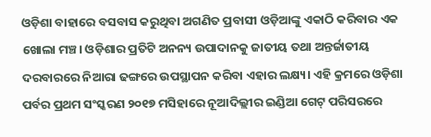ଓଡ଼ିଶା ବାହାରେ ବସବାସ କରୁଥିବା ଅଗଣିତ ପ୍ରବାସୀ ଓଡ଼ିଆଙ୍କୁ ଏକାଠି କରିବାର ଏକ ଖୋଲା ମଞ୍ଚ। ଓଡ଼ିଶାର ପ୍ରତିଟି ଅନନ୍ୟ ଉପାଦାନକୁ ଜାତୀୟ ତଥା ଅନ୍ତର୍ଜାତୀୟ ଦରବାରରେ ନିଆରା ଢଙ୍ଗରେ ଉପସ୍ଥାପନ କରିବା ଏହାର ଲକ୍ଷ୍ୟ। ଏହି କ୍ରମରେ ଓଡ଼ିଶା ପର୍ବର ପ୍ରଥମ ସଂସ୍କରଣ ୨୦୧୭ ମସିହାରେ ନୂଆଦିଲ୍ଲୀର ଇଣ୍ଡିଆ ଗେଟ୍ ପରିସରରେ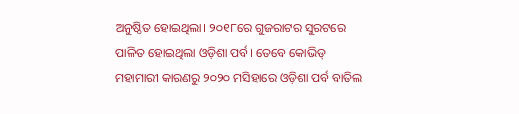ଅନୁଷ୍ଠିତ ହୋଇଥିଲା। ୨୦୧୮ରେ ଗୁଜରାଟର ସୁରଟରେ ପାଳିତ ହୋଇଥିଲା ଓଡ଼ିଶା ପର୍ବ। ତେବେ କୋଭିଡ୍ ମହାମାରୀ କାରଣରୁ ୨୦୨୦ ମସିହାରେ ଓଡ଼ିଶା ପର୍ବ ବାତିଲ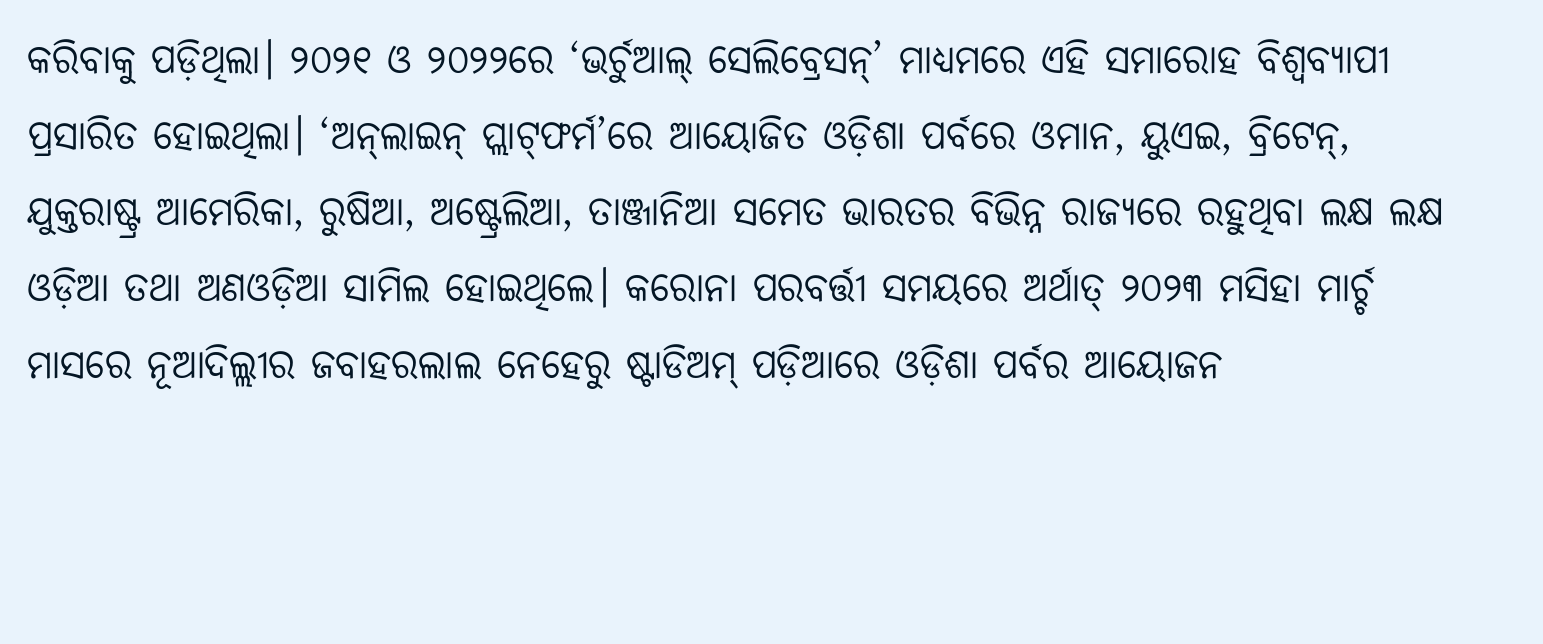କରିବାକୁ ପଡ଼ିଥିଲା। ୨୦୨୧ ଓ ୨୦୨୨ରେ ‘ଭର୍ଚୁଆଲ୍ ସେଲିବ୍ରେସନ୍’ ମାଧ୍ୟମରେ ଏହି ସମାରୋହ ବିଶ୍ୱବ୍ୟାପୀ ପ୍ରସାରିତ ହୋଇଥିଲା। ‘ଅନ୍‌ଲାଇନ୍ ପ୍ଲାଟ୍‌ଫର୍ମ’ରେ ଆୟୋଜିତ ଓଡ଼ିଶା ପର୍ବରେ ଓମାନ, ୟୁଏଇ, ବ୍ରିଟେନ୍, ଯୁକ୍ତରାଷ୍ଟ୍ର ଆମେରିକା, ରୁଷିଆ, ଅଷ୍ଟ୍ରେଲିଆ, ତାଞ୍ଜାନିଆ ସମେତ ଭାରତର ବିଭିନ୍ନ ରାଜ୍ୟରେ ରହୁଥିବା ଲକ୍ଷ ଲକ୍ଷ ଓଡ଼ିଆ ତଥା ଅଣଓଡ଼ିଆ ସାମିଲ ହୋଇଥିଲେ। କରୋନା ପରବର୍ତ୍ତୀ ସମୟରେ ଅର୍ଥାତ୍ ୨୦୨୩ ମସିହା ମାର୍ଚ୍ଚ ମାସରେ ନୂଆଦିଲ୍ଲୀର ଜବାହରଲାଲ ନେହେରୁ ଷ୍ଟାଡିଅମ୍‌ ପଡ଼ିଆରେ ଓଡ଼ିଶା ପର୍ବର ଆୟୋଜନ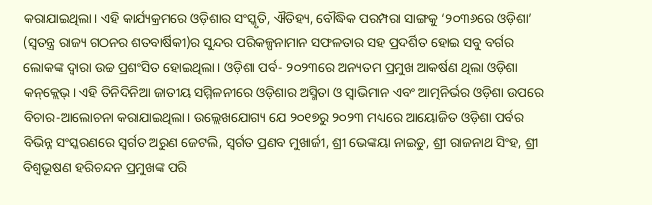କରାଯାଇଥିଲା। ଏହି କାର୍ଯ୍ୟକ୍ରମରେ ଓଡ଼ିଶାର ସଂସ୍କୃତି, ଐତିହ୍ୟ, ବୌଦ୍ଧିକ ପରମ୍ପରା ସାଙ୍ଗକୁ ‘୨୦୩୬ରେ ଓଡ଼ିଶା’ (ସ୍ୱତନ୍ତ୍ର ରାଜ୍ୟ ଗଠନର ଶତବାର୍ଷିକୀ)ର ସୁନ୍ଦର ପରିକଳ୍ପନାମାନ ସଫଳତାର ସହ ପ୍ରଦର୍ଶିତ ହୋଇ ସବୁ ବର୍ଗର ଲୋକଙ୍କ ଦ୍ୱାରା ଉଚ୍ଚ ପ୍ରଶଂସିତ ହୋଇଥିଲା। ଓଡ଼ିଶା ପର୍ବ- ୨୦୨୩ରେ ଅନ୍ୟତମ ପ୍ରମୁଖ ଆକର୍ଷଣ ଥିଲା ଓଡ଼ିଶା କନ୍‌କ୍ଲେଭ୍। ଏହି ତିନିଦିନିଆ ଜାତୀୟ ସମ୍ମିଳନୀରେ ଓଡ଼ିଶାର ଅସ୍ମିତା ଓ ସ୍ୱାଭିମାନ ଏବଂ ଆତ୍ମନିର୍ଭର ଓଡ଼ିଶା ଉପରେ ବିଚାର-ଆଲୋଚନା କରାଯାଇଥିଲା। ଉଲ୍ଲେଖଯୋଗ୍ୟ ଯେ ୨୦୧୭ରୁ ୨୦୨୩ ମଧ୍ୟରେ ଆୟୋଜିତ ଓଡ଼ିଶା ପର୍ବର ବିଭିନ୍ନ ସଂସ୍କରଣରେ ସ୍ୱର୍ଗତ ଅରୁଣ ଜେଟଲି, ସ୍ୱର୍ଗତ ପ୍ରଣବ ମୁଖାର୍ଜୀ, ଶ୍ରୀ ଭେଙ୍କୟା ନାଇଡୁ, ଶ୍ରୀ ରାଜନାଥ ସିଂହ, ଶ୍ରୀ ବିଶ୍ୱଭୂଷଣ ହରିଚନ୍ଦନ ପ୍ରମୁଖଙ୍କ ପରି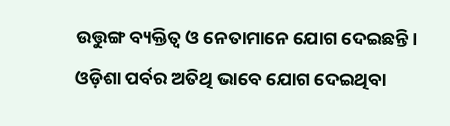ଉତ୍ତୁଙ୍ଗ ବ୍ୟକ୍ତିତ୍ବ ଓ ନେତାମାନେ ଯୋଗ ଦେଇଛନ୍ତି।
ଓଡ଼ିଶା ପର୍ବର ଅତିଥି ଭାବେ ଯୋଗ ଦେଇଥିବା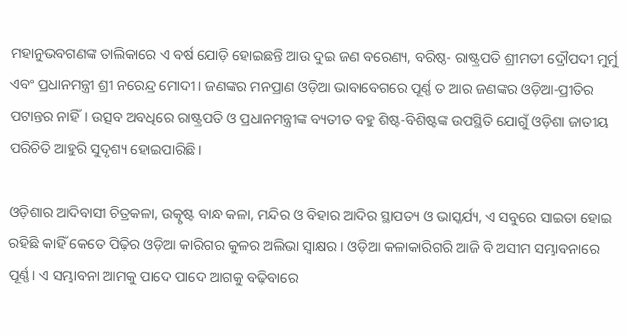ମହାନୁଭବଗଣଙ୍କ ତାଲିକାରେ ଏ ବର୍ଷ ଯୋଡ଼ି ହୋଇଛନ୍ତି ଆଉ ଦୁଇ ଜଣ ବରେଣ୍ୟ, ବରିଷ୍ଠ- ରାଷ୍ଟ୍ରପତି ଶ୍ରୀମତୀ ଦ୍ରୌପଦୀ ମୁର୍ମୁ ଏବଂ ପ୍ରଧାନମନ୍ତ୍ରୀ ଶ୍ରୀ ନରେନ୍ଦ୍ର ମୋଦୀ। ଜଣଙ୍କର ମନପ୍ରାଣ ଓଡ଼ିଆ ଭାବାବେଗରେ ପୂର୍ଣ୍ଣ ତ ଆର ଜଣଙ୍କର ଓଡ଼ିଆ-ପ୍ରୀତିର ପଟାନ୍ତର ନାହିଁ। ଉତ୍ସବ ଅବଧିରେ ରାଷ୍ଟ୍ରପତି ଓ ପ୍ରଧାନମନ୍ତ୍ରୀଙ୍କ ବ୍ୟତୀତ ବହୁ ଶିଷ୍ଟ-ବିଶିଷ୍ଟଙ୍କ ଉପସ୍ଥିତି ଯୋଗୁଁ ଓଡ଼ିଶା ଜାତୀୟ ପରିଚିତି ଆହୁରି ସୁଦୃଶ୍ୟ ହୋଇପାରିଛି।

ଓଡ଼ିଶାର ଆଦିବାସୀ ଚିତ୍ରକଳା, ଉତ୍କୃଷ୍ଟ ବାନ୍ଧ କଳା, ମନ୍ଦିର ଓ ବିହାର ଆଦିର ସ୍ଥାପତ୍ୟ ଓ ଭାସ୍କର୍ଯ୍ୟ, ଏ ସବୁରେ ସାଇତା ହୋଇ ରହିଛି କାହିଁ କେତେ ପିଢ଼ିର ଓଡ଼ିଆ କାରିଗର କୁଳର ଅଲିଭା ସ୍ୱାକ୍ଷର। ଓଡ଼ିଆ କଳାକାରିଗରି ଆଜି ବି ଅସୀମ ସମ୍ଭାବନାରେ ପୂର୍ଣ୍ଣ। ଏ ସମ୍ଭାବନା ଆମକୁ ପାଦେ ପାଦେ ଆଗକୁ ବଢ଼ିବାରେ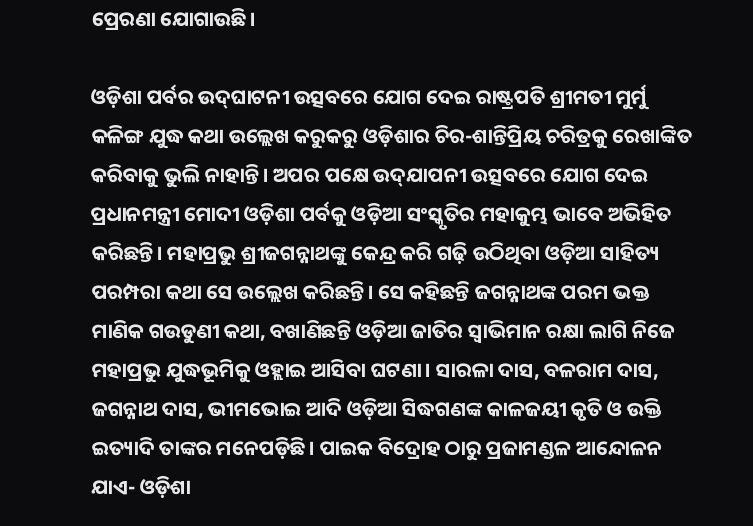ପ୍ରେରଣା ଯୋଗାଉଛି।

ଓଡ଼ିଶା ପର୍ବର ଉଦ୍‌ଘାଟନୀ ଉତ୍ସବରେ ଯୋଗ ଦେଇ ରାଷ୍ଟ୍ରପତି ଶ୍ରୀମତୀ ମୁର୍ମୁ କଳିଙ୍ଗ ଯୁଦ୍ଧ କଥା ଉଲ୍ଲେଖ କରୁକରୁ ଓଡ଼ିଶାର ଚିର-ଶାନ୍ତିପ୍ରିୟ ଚରିତ୍ରକୁ ରେଖାଙ୍କିତ କରିବାକୁ ଭୁଲି ନାହାନ୍ତି। ଅପର ପକ୍ଷେ ଉଦ୍‌ଯାପନୀ ଉତ୍ସବରେ ଯୋଗ ଦେଇ ପ୍ରଧାନମନ୍ତ୍ରୀ ମୋଦୀ ଓଡ଼ିଶା ପର୍ବକୁ ଓଡ଼ିଆ ସଂସ୍କୃତିର ମହାକୁମ୍ଭ ଭାବେ ଅଭିହିତ କରିଛନ୍ତି। ମହାପ୍ରଭୁ ଶ୍ରୀଜଗନ୍ନାଥଙ୍କୁ କେନ୍ଦ୍ର କରି ଗଢ଼ି ଉଠିଥିବା ଓଡ଼ିଆ ସାହିତ୍ୟ ପରମ୍ପରା କଥା ସେ ଉଲ୍ଲେଖ କରିଛନ୍ତି। ସେ କହିଛନ୍ତି ଜଗନ୍ନାଥଙ୍କ ପରମ ଭକ୍ତ ମାଣିକ ଗଉଡୁଣୀ କଥା, ବଖାଣିଛନ୍ତି ଓଡ଼ିଆ ଜାତିର ସ୍ୱାଭିମାନ ରକ୍ଷା ଲାଗି ନିଜେ ମହାପ୍ରଭୁ ଯୁଦ୍ଧଭୂମିକୁ ଓହ୍ଲାଇ ଆସିବା ଘଟଣା। ସାରଳା ଦାସ, ବଳରାମ ଦାସ, ଜଗନ୍ନାଥ ଦାସ, ଭୀମଭୋଇ ଆଦି ଓଡ଼ିଆ ସିଦ୍ଧଗଣଙ୍କ କାଳଜୟୀ କୃତି ଓ ଉକ୍ତି ଇତ୍ୟାଦି ତାଙ୍କର ମନେପଡ଼ିଛି। ପାଇକ ବିଦ୍ରୋହ ଠାରୁ ପ୍ରଜାମଣ୍ଡଳ ଆନ୍ଦୋଳନ ଯାଏ- ଓଡ଼ିଶା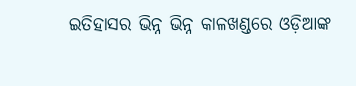ଇତିହାସର ଭିନ୍ନ ଭିନ୍ନ କାଳଖଣ୍ଡରେ ଓଡ଼ିଆଙ୍କ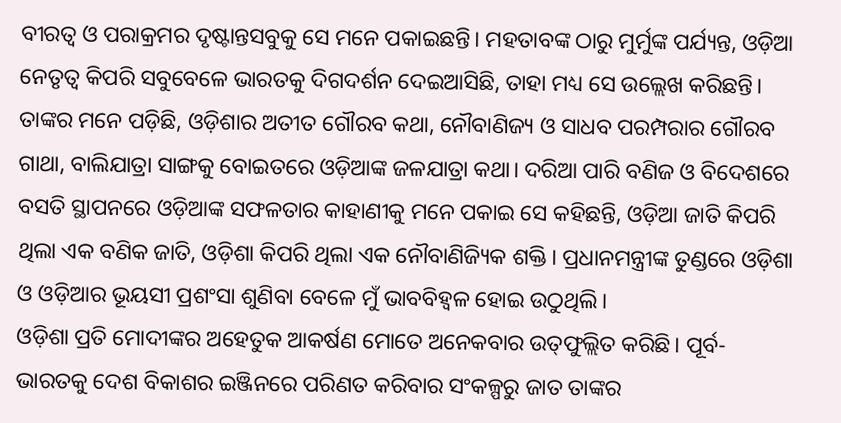ବୀରତ୍ୱ ଓ ପରାକ୍ରମର ଦୃଷ୍ଟାନ୍ତସବୁକୁ ସେ ମନେ ପକାଇଛନ୍ତି। ମହତାବଙ୍କ ଠାରୁ ମୁର୍ମୁଙ୍କ ପର୍ଯ୍ୟନ୍ତ, ଓଡ଼ିଆ ନେତୃତ୍ୱ କିପରି ସବୁବେଳେ ଭାରତକୁ ଦିଗଦର୍ଶନ ଦେଇଆସିଛି, ତାହା ମଧ୍ୟ ସେ ଉଲ୍ଲେଖ କରିଛନ୍ତି। ତାଙ୍କର ମନେ ପଡ଼ିଛି, ଓଡ଼ିଶାର ଅତୀତ ଗୌରବ କଥା, ନୌବାଣିଜ୍ୟ ଓ ସାଧବ ପରମ୍ପରାର ଗୌରବ ଗାଥା, ବାଲିଯାତ୍ରା ସାଙ୍ଗକୁ ବୋଇତରେ ଓଡ଼ିଆଙ୍କ ଜଳଯାତ୍ରା କଥା। ଦରିଆ ପାରି ବଣିଜ ଓ ବିଦେଶରେ ବସତି ସ୍ଥାପନରେ ଓଡ଼ିଆଙ୍କ ସଫଳତାର କାହାଣୀକୁ ମନେ ପକାଇ ସେ କହିଛନ୍ତି, ଓଡ଼ିଆ ଜାତି କିପରି ଥିଲା ଏକ ବଣିକ ଜାତି, ଓଡ଼ିଶା କିପରି ଥିଲା ଏକ ନୌବାଣିଜ୍ୟିକ ଶକ୍ତି। ପ୍ରଧାନମନ୍ତ୍ରୀଙ୍କ ତୁଣ୍ଡରେ ଓଡ଼ିଶା ଓ ଓଡ଼ିଆର ଭୂୟସୀ ପ୍ରଶଂସା ଶୁଣିବା ବେଳେ ମୁଁ ଭାବବିହ୍ୱଳ ହୋଇ ଉଠୁଥିଲି।
ଓଡ଼ିଶା ପ୍ରତି ମୋଦୀଙ୍କର ଅହେତୁକ ଆକର୍ଷଣ ମୋତେ ଅନେକବାର ଉତ୍‌ଫୁଲ୍ଲିତ କରିଛି। ପୂର୍ବ-ଭାରତକୁ ଦେଶ ବିକାଶର ଇଞ୍ଜିନରେ ପରିଣତ କରିବାର ସଂକଳ୍ପରୁ ଜାତ ତାଙ୍କର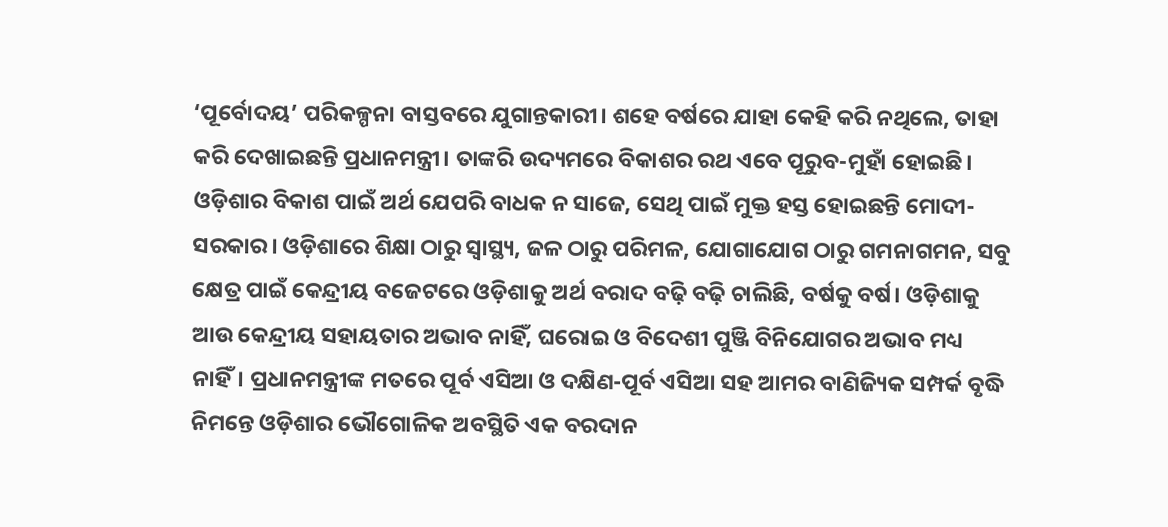‘ପୂର୍ବୋଦୟ’ ପରିକଳ୍ପନା ବାସ୍ତବରେ ଯୁଗାନ୍ତକାରୀ। ଶହେ ବର୍ଷରେ ଯାହା କେହି କରି ନଥିଲେ, ତାହା କରି ଦେଖାଇଛନ୍ତି ପ୍ରଧାନମନ୍ତ୍ରୀ। ତାଙ୍କରି ଉଦ୍ୟମରେ ବିକାଶର ରଥ ଏବେ ପୂରୁବ-ମୁହାଁ ହୋଇଛି। ଓଡ଼ିଶାର ବିକାଶ ପାଇଁ ଅର୍ଥ ଯେପରି ବାଧକ ନ ସାଜେ, ସେଥି ପାଇଁ ମୁକ୍ତ ହସ୍ତ ହୋଇଛନ୍ତି ମୋଦୀ-ସରକାର। ଓଡ଼ିଶାରେ ଶିକ୍ଷା ଠାରୁ ସ୍ୱାସ୍ଥ୍ୟ, ଜଳ ଠାରୁ ପରିମଳ, ଯୋଗାଯୋଗ ଠାରୁ ଗମନାଗମନ, ସବୁ କ୍ଷେତ୍ର ପାଇଁ କେନ୍ଦ୍ରୀୟ ବଜେଟରେ ଓଡ଼ିଶାକୁ ଅର୍ଥ ବରାଦ ବଢ଼ି ବଢ଼ି ଚାଲିଛି, ବର୍ଷକୁ ବର୍ଷ। ଓଡ଼ିଶାକୁ ଆଉ କେନ୍ଦ୍ରୀୟ ସହାୟତାର ଅଭାବ ନାହିଁ, ଘରୋଇ ଓ ବିଦେଶୀ ପୁଞ୍ଜି ବିନିଯୋଗର ଅଭାବ ମଧ୍ୟ ନାହିଁ। ପ୍ରଧାନମନ୍ତ୍ରୀଙ୍କ ମତରେ ପୂର୍ବ ଏସିଆ ଓ ଦକ୍ଷିଣ-ପୂର୍ବ ଏସିଆ ସହ ଆମର ବାଣିଜ୍ୟିକ ସମ୍ପର୍କ ବୃଦ୍ଧି ନିମନ୍ତେ ଓଡ଼ିଶାର ଭୌଗୋଳିକ ଅବସ୍ଥିତି ଏକ ବରଦାନ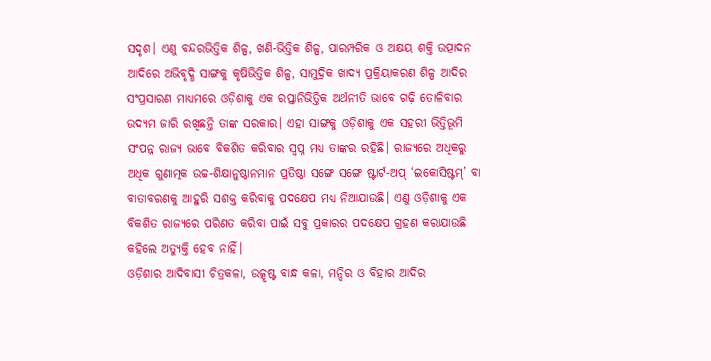ସଦୃଶ। ଏଣୁ ବନ୍ଦରଭିତ୍ତିକ ଶିଳ୍ପ, ଖଣି-ଭିତ୍ତିକ ଶିଳ୍ପ, ପାରମ୍ପରିକ ଓ ଅକ୍ଷୟ ଶକ୍ତି ଉତ୍ପାଦନ ଆଦିରେ ଅଭିବୃଦ୍ଧି ସାଙ୍ଗକୁ କୃଷିଭିତ୍ତିକ ଶିଳ୍ପ, ସାମୁଦ୍ରିକ ଖାଦ୍ୟ ପ୍ରକ୍ରିୟାକରଣ ଶିଳ୍ପ ଆଦିର ସଂପ୍ରସାରଣ ମାଧ୍ୟମରେ ଓଡ଼ିଶାକୁ ଏକ ରପ୍ତାନିଭିତ୍ତିକ ଅର୍ଥନୀତି ଭାବେ ଗଢ଼ି ତୋଳିବାର ଉଦ୍ୟମ ଜାରି ରଖିଛନ୍ତି ତାଙ୍କ ସରକାର। ଏହା ସାଙ୍ଗକୁ ଓଡ଼ିଶାକୁ ଏକ ସହରୀ ଭିତ୍ତିଭୂମି ସଂପନ୍ନ ରାଜ୍ୟ ଭାବେ ବିକଶିତ କରିବାର ସ୍ୱପ୍ନ ମଧ୍ୟ ତାଙ୍କର ରହିଛି। ରାଜ୍ୟରେ ଅଧିକରୁ ଅଧିକ ଗୁଣାତ୍ମକ ଉଚ୍ଚ-ଶିକ୍ଷାନୁଷ୍ଠାନମାନ ପ୍ରତିଷ୍ଠା ସଙ୍ଗେ ସଙ୍ଗେ ଷ୍ଟାର୍ଟ-ଅପ୍ ‘ଇକୋସିଷ୍ଟମ୍‌’ ବା ବାତାବରଣକୁ ଆହୁରି ସଶକ୍ତ କରିବାକୁ ପଦକ୍ଷେପ ମଧ୍ୟ ନିଆଯାଉଛି। ଏଣୁ ଓଡ଼ିଶାକୁ ଏକ ବିକଶିତ ରାଜ୍ୟରେ ପରିଣତ କରିବା ପାଇଁ ସବୁ ପ୍ରକାରର ପଦକ୍ଷେପ ଗ୍ରହଣ କରାଯାଉଛି କହିଲେ ଅତ୍ୟୁକ୍ତି ହେବ ନାହିଁ।
ଓଡ଼ିଶାର ଆଦିବାସୀ ଚିତ୍ରକଳା, ଉତ୍କୃଷ୍ଟ ବାନ୍ଧ କଳା, ମନ୍ଦିର ଓ ବିହାର ଆଦିର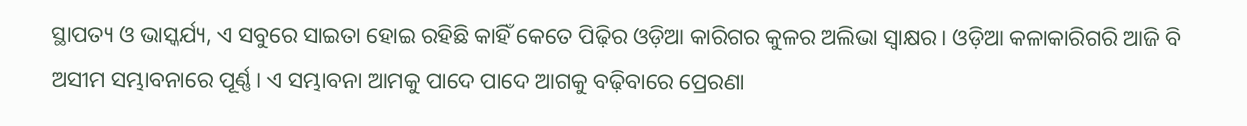ସ୍ଥାପତ୍ୟ ଓ ଭାସ୍କର୍ଯ୍ୟ, ଏ ସବୁରେ ସାଇତା ହୋଇ ରହିଛି କାହିଁ କେତେ ପିଢ଼ିର ଓଡ଼ିଆ କାରିଗର କୁଳର ଅଲିଭା ସ୍ୱାକ୍ଷର। ଓଡ଼ିଆ କଳାକାରିଗରି ଆଜି ବି ଅସୀମ ସମ୍ଭାବନାରେ ପୂର୍ଣ୍ଣ। ଏ ସମ୍ଭାବନା ଆମକୁ ପାଦେ ପାଦେ ଆଗକୁ ବଢ଼ିବାରେ ପ୍ରେରଣା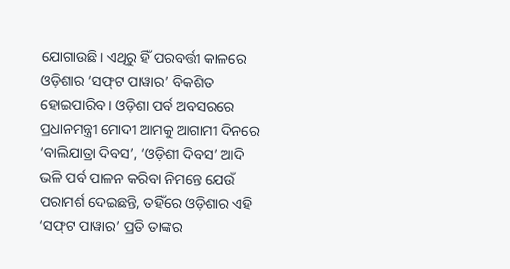ଯୋଗାଉଛି। ଏଥିରୁ ହିଁ ପରବର୍ତ୍ତୀ କାଳରେ ଓଡ଼ିଶାର ‘ସଫ୍‌ଟ ପାୱାର’ ବିକଶିତ ହୋଇପାରିବ। ଓଡ଼ିଶା ପର୍ବ ଅବସରରେ ପ୍ରଧାନମନ୍ତ୍ରୀ ମୋଦୀ ଆମକୁ ଆଗାମୀ ଦିନରେ ‘ବାଲିଯାତ୍ରା ଦିବସ’, ‘ଓଡ଼ିଶୀ ଦିବସ’ ଆଦି ଭଳି ପର୍ବ ପାଳନ କରିବା ନିମନ୍ତେ ଯେଉଁ ପରାମର୍ଶ ଦେଇଛନ୍ତି, ତହିଁରେ ଓଡ଼ିଶାର ଏହି ‘ସଫ୍‌ଟ ପାୱାର’ ପ୍ରତି ତାଙ୍କର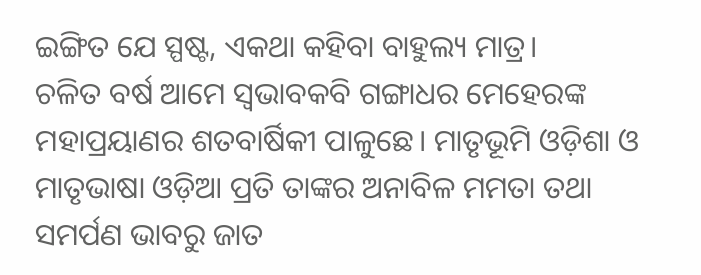ଇଙ୍ଗିତ ଯେ ସ୍ପଷ୍ଟ, ଏକଥା କହିବା ବାହୁଲ୍ୟ ମାତ୍ର।
ଚଳିତ ବର୍ଷ ଆମେ ସ୍ୱଭାବକବି ଗଙ୍ଗାଧର ମେହେରଙ୍କ ମହାପ୍ରୟାଣର ଶତବାର୍ଷିକୀ ପାଳୁଛେ। ମାତୃଭୂମି ଓଡ଼ିଶା ଓ ମାତୃଭାଷା ଓଡ଼ିଆ ପ୍ରତି ତାଙ୍କର ଅନାବିଳ ମମତା ତଥା ସମର୍ପଣ ଭାବରୁ ଜାତ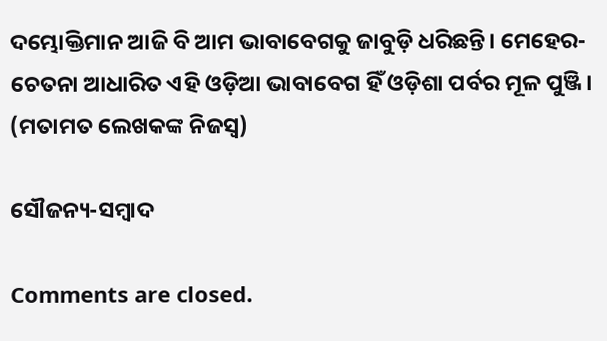ଦମ୍ଭୋକ୍ତିମାନ ଆଜି ବି ଆମ ଭାବାବେଗକୁ ଜାବୁଡ଼ି ଧରିଛନ୍ତି। ମେହେର-ଚେତନା ଆଧାରିତ ଏହି ଓଡ଼ିଆ ଭାବାବେଗ ହିଁ ଓଡ଼ିଶା ପର୍ବର ମୂଳ ପୁଞ୍ଜି।
(ମତାମତ ଲେଖକଙ୍କ ନିଜସ୍ବ)

ସୌଜନ୍ୟ-ସମ୍ୱାଦ

Comments are closed.